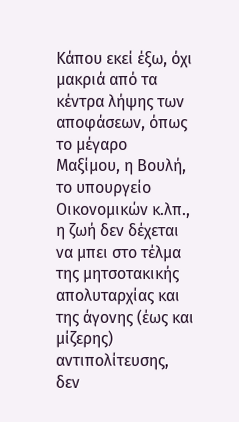Κάπου εκεί έξω, όχι μακριά από τα κέντρα λήψης των αποφάσεων, όπως το μέγαρο Μαξίμου, η Βουλή, το υπουργείο Οικονομικών κ.λπ., η ζωή δεν δέχεται να μπει στο τέλμα της μητσοτακικής απολυταρχίας και της άγονης (έως και μίζερης) αντιπολίτευσης, δεν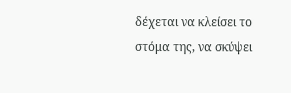δέχεται να κλείσει το στόμα της, να σκύψει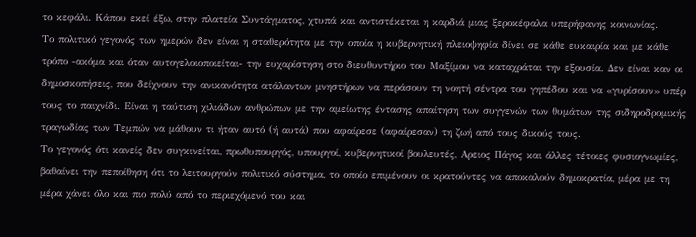το κεφάλι. Κάπου εκεί έξω, στην πλατεία Συντάγματος, χτυπά και αντιστέκεται η καρδιά μιας ξεροκέφαλα υπερήφανης κοινωνίας.
Το πολιτικό γεγονός των ημερών δεν είναι η σταθερότητα με την οποία η κυβερνητική πλειοψηφία δίνει σε κάθε ευκαιρία και με κάθε τρόπο -ακόμα και όταν αυτογελοιοποιείται- την ευχαρίστηση στο διευθυντήριο του Μαξίμου να καταχράται την εξουσία. Δεν είναι καν οι δημοσκοπήσεις, που δείχνουν την ανικανότητα ατάλαντων μνηστήρων να περάσουν τη νοητή σέντρα του γηπέδου και να «γυρίσουν» υπέρ τους το παιχνίδι. Είναι η ταύτιση χιλιάδων ανθρώπων με την αμείωτης έντασης απαίτηση των συγγενών των θυμάτων της σιδηροδρομικής τραγωδίας των Τεμπών να μάθουν τι ήταν αυτό (ή αυτά) που αφαίρεσε (αφαίρεσαν) τη ζωή από τους δικούς τους.
Το γεγονός ότι κανείς δεν συγκινείται, πρωθυπουργός, υπουργοί, κυβερνητικοί βουλευτές, Αρειος Πάγος και άλλες τέτοιες φυσιογνωμίες, βαθαίνει την πεποίθηση ότι το λειτουργούν πολιτικό σύστημα, το οποίο επιμένουν οι κρατούντες να αποκαλούν δημοκρατία, μέρα με τη μέρα χάνει όλο και πιο πολύ από το περιεχόμενό του και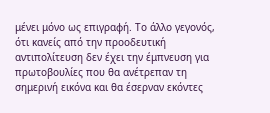μένει μόνο ως επιγραφή. Το άλλο γεγονός, ότι κανείς από την προοδευτική αντιπολίτευση δεν έχει την έμπνευση για πρωτοβουλίες που θα ανέτρεπαν τη σημερινή εικόνα και θα έσερναν εκόντες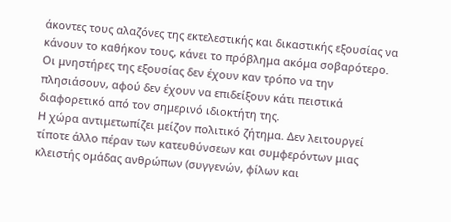άκοντες τους αλαζόνες της εκτελεστικής και δικαστικής εξουσίας να κάνουν το καθήκον τους, κάνει το πρόβλημα ακόμα σοβαρότερο. Οι μνηστήρες της εξουσίας δεν έχουν καν τρόπο να την πλησιάσουν, αφού δεν έχουν να επιδείξουν κάτι πειστικά διαφορετικό από τον σημερινό ιδιοκτήτη της.
Η χώρα αντιμετωπίζει μείζον πολιτικό ζήτημα. Δεν λειτουργεί τίποτε άλλο πέραν των κατευθύνσεων και συμφερόντων μιας κλειστής ομάδας ανθρώπων (συγγενών, φίλων και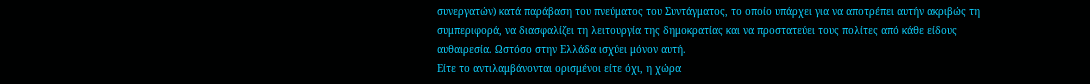συνεργατών) κατά παράβαση του πνεύματος του Συντάγματος, το οποίο υπάρχει για να αποτρέπει αυτήν ακριβώς τη συμπεριφορά, να διασφαλίζει τη λειτουργία της δημοκρατίας και να προστατεύει τους πολίτες από κάθε είδους αυθαιρεσία. Ωστόσο στην Ελλάδα ισχύει μόνον αυτή.
Είτε το αντιλαμβάνονται ορισμένοι είτε όχι, η χώρα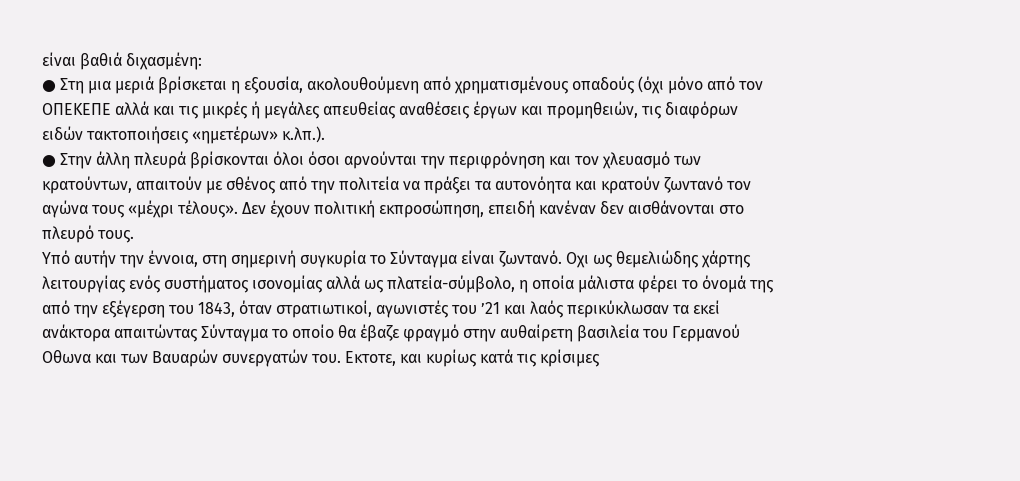είναι βαθιά διχασμένη:
● Στη μια μεριά βρίσκεται η εξουσία, ακολουθούμενη από χρηματισμένους οπαδούς (όχι μόνο από τον ΟΠΕΚΕΠΕ αλλά και τις μικρές ή μεγάλες απευθείας αναθέσεις έργων και προμηθειών, τις διαφόρων ειδών τακτοποιήσεις «ημετέρων» κ.λπ.).
● Στην άλλη πλευρά βρίσκονται όλοι όσοι αρνούνται την περιφρόνηση και τον χλευασμό των κρατούντων, απαιτούν με σθένος από την πολιτεία να πράξει τα αυτονόητα και κρατούν ζωντανό τον αγώνα τους «μέχρι τέλους». Δεν έχουν πολιτική εκπροσώπηση, επειδή κανέναν δεν αισθάνονται στο πλευρό τους.
Υπό αυτήν την έννοια, στη σημερινή συγκυρία το Σύνταγμα είναι ζωντανό. Οχι ως θεμελιώδης χάρτης λειτουργίας ενός συστήματος ισονομίας αλλά ως πλατεία-σύμβολο, η οποία μάλιστα φέρει το όνομά της από την εξέγερση του 1843, όταν στρατιωτικοί, αγωνιστές του ’21 και λαός περικύκλωσαν τα εκεί ανάκτορα απαιτώντας Σύνταγμα το οποίο θα έβαζε φραγμό στην αυθαίρετη βασιλεία του Γερμανού Οθωνα και των Βαυαρών συνεργατών του. Εκτοτε, και κυρίως κατά τις κρίσιμες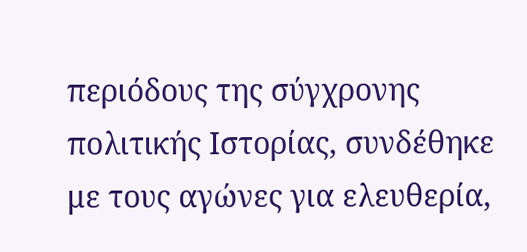περιόδους της σύγχρονης πολιτικής Ιστορίας, συνδέθηκε με τους αγώνες για ελευθερία,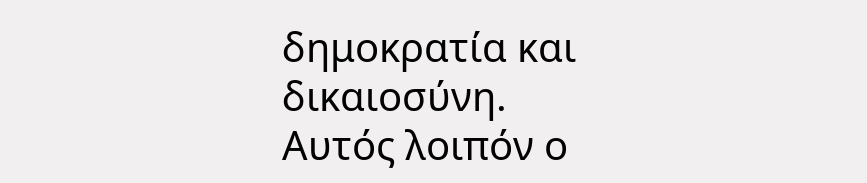δημοκρατία και δικαιοσύνη.
Αυτός λοιπόν ο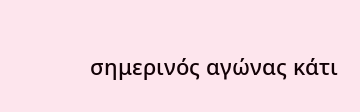σημερινός αγώνας κάτι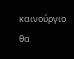καινούργιο θα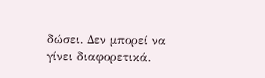δώσει. Δεν μπορεί να γίνει διαφορετικά.